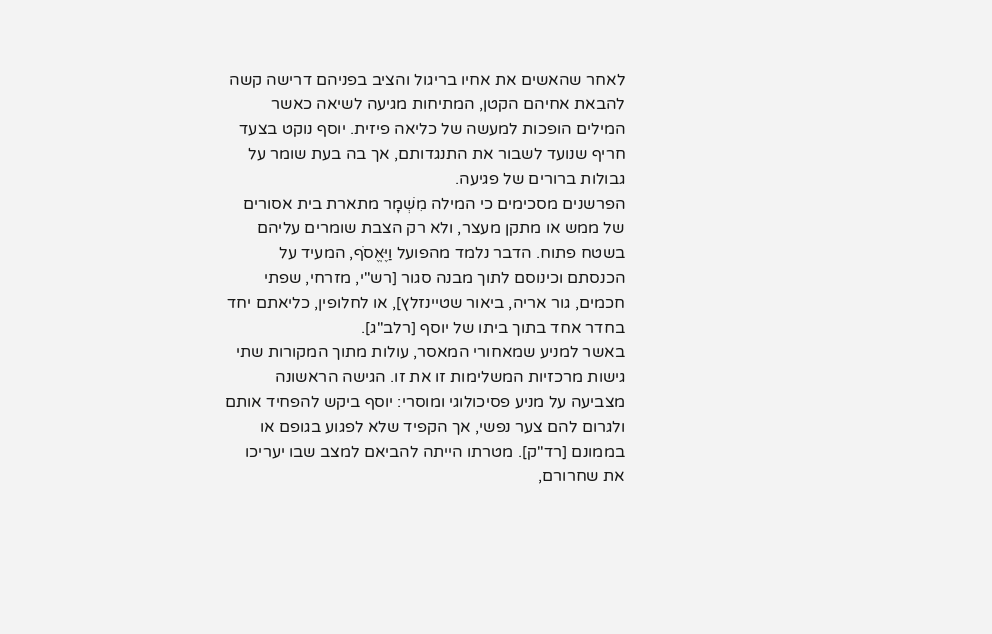לאחר שהאשים את אחיו בריגול והציב בפניהם דרישה קשה להבאת אחיהם הקטן, המתיחות מגיעה לשיאה כאשר המילים הופכות למעשה של כליאה פיזית. יוסף נוקט בצעד חריף שנועד לשבור את התנגדותם, אך בה בעת שומר על גבולות ברורים של פגיעה.
הפרשנים מסכימים כי המילה מִשְׁמָר מתארת בית אסורים של ממש או מתקן מעצר, ולא רק הצבת שומרים עליהם בשטח פתוח. הדבר נלמד מהפועל וַיֶּאֱסֹף, המעיד על הכנסתם וכינוסם לתוך מבנה סגור [רש"י, מזרחי, שפתי חכמים, גור אריה, ביאור שטיינזלץ], או לחלופין, כליאתם יחד בחדר אחד בתוך ביתו של יוסף [רלב"ג].
באשר למניע שמאחורי המאסר, עולות מתוך המקורות שתי גישות מרכזיות המשלימות זו את זו. הגישה הראשונה מצביעה על מניע פסיכולוגי ומוסרי: יוסף ביקש להפחיד אותם ולגרום להם צער נפשי, אך הקפיד שלא לפגוע בגופם או בממונם [רד"ק]. מטרתו הייתה להביאם למצב שבו יעריכו את שחרורם,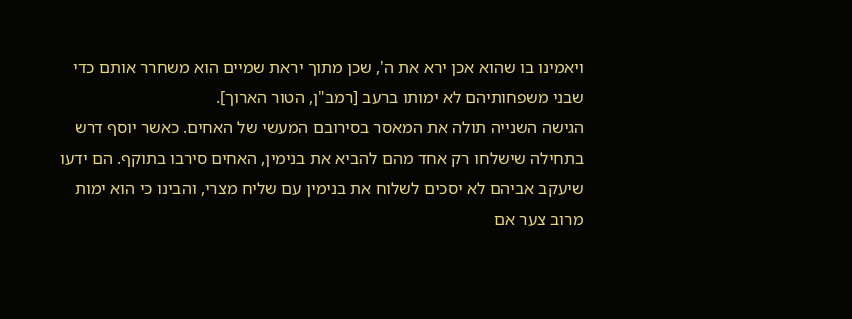ויאמינו בו שהוא אכן ירא את ה', שכן מתוך יראת שמיים הוא משחרר אותם כדי שבני משפחותיהם לא ימותו ברעב [רמב"ן, הטור הארוך].
הגישה השנייה תולה את המאסר בסירובם המעשי של האחים. כאשר יוסף דרש בתחילה שישלחו רק אחד מהם להביא את בנימין, האחים סירבו בתוקף. הם ידעו שיעקב אביהם לא יסכים לשלוח את בנימין עם שליח מצרי, והבינו כי הוא ימות מרוב צער אם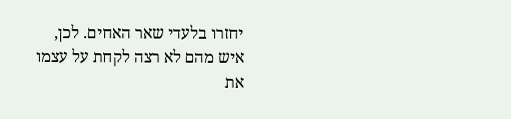יחזרו בלעדי שאר האחים. לכן, איש מהם לא רצה לקחת על עצמו את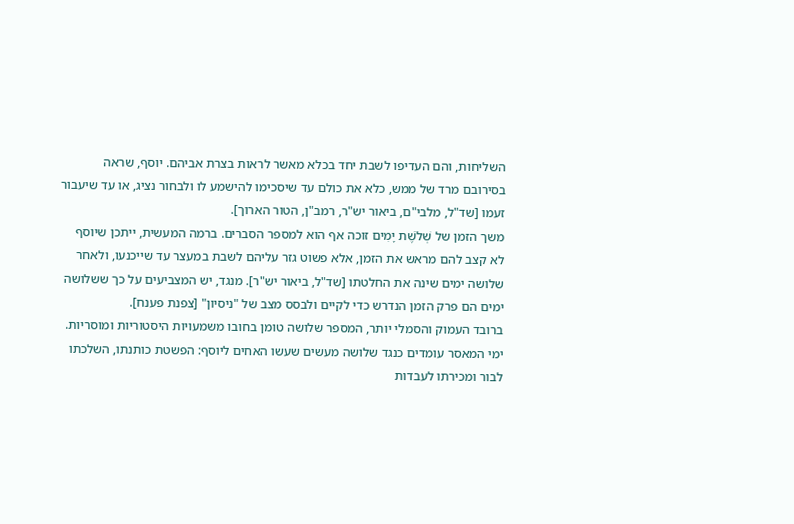השליחות, והם העדיפו לשבת יחד בכלא מאשר לראות בצרת אביהם. יוסף, שראה בסירובם מרד של ממש, כלא את כולם עד שיסכימו להישמע לו ולבחור נציג, או עד שיעבור זעמו [שד"ל, מלבי"ם, ביאור יש"ר, רמב"ן, הטור הארוך].
משך הזמן של שְׁלֹשֶׁת יָמִים זוכה אף הוא למספר הסברים. ברמה המעשית, ייתכן שיוסף לא קצב להם מראש את הזמן, אלא פשוט גזר עליהם לשבת במעצר עד שייכנעו, ולאחר שלושה ימים שינה את החלטתו [שד"ל, ביאור יש"ר]. מנגד, יש המצביעים על כך ששלושה ימים הם פרק הזמן הנדרש כדי לקיים ולבסס מצב של "ניסיון" [צפנת פענח].
ברובד העמוק והסמלי יותר, המספר שלושה טומן בחובו משמעויות היסטוריות ומוסריות. ימי המאסר עומדים כנגד שלושה מעשים שעשו האחים ליוסף: הפשטת כותנתו, השלכתו לבור ומכירתו לעבדות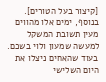[קיצור בעל הטורים]. בנוסף, ימים אלו מהווים מעין תשובת המשקל למעשה שמעון ולוי בשכם. בעוד שהאחים ניצלו את היום השלישי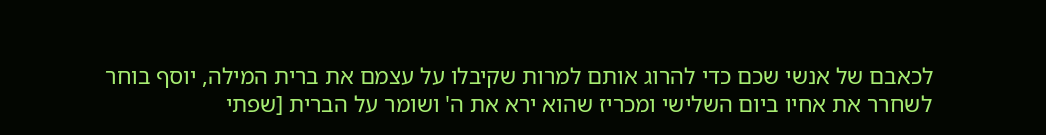לכאבם של אנשי שכם כדי להרוג אותם למרות שקיבלו על עצמם את ברית המילה, יוסף בוחר לשחרר את אחיו ביום השלישי ומכריז שהוא ירא את ה' ושומר על הברית [שפתי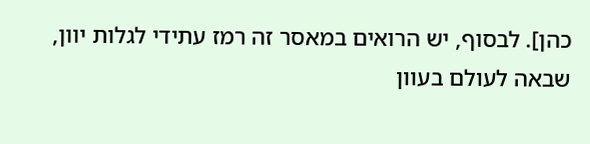כהן]. לבסוף, יש הרואים במאסר זה רמז עתידי לגלות יוון, שבאה לעולם בעוון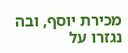מכירת יוסף, ובה נגזרו על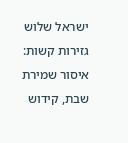ישראל שלוש גזירות קשות: איסור שמירת שבת, קידוש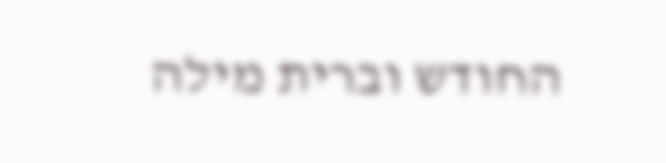החודש וברית מילה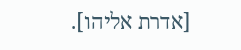[אדרת אליהו].